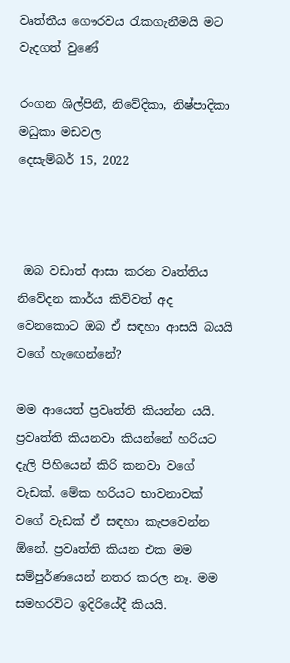වෘත්තීය ගෞරවය රැකගැනීමයි මට වැදගත් වුණේ

රංගන ශිල්පිනී, නිවේදිකා, නිෂ්පාදිකා මධුකා මඩවල
දෙසැම්බර් 15, 2022



 ඔබ වඩාත් ආසා කරන වෘත්තිය නිවේදන කාර්ය කිව්වත් අද වෙනකොට ඔබ ඒ සඳහා ආසයි බයයි වගේ හැඟෙන්නේ?

මම ආයෙත් ප්‍රවෘත්ති කියන්න යයි. ප්‍රවෘත්ති කියනවා කියන්නේ හරියට දැලි පිහියෙන් කිරි කනවා වගේ වැඩක්. මේක හරියට භාවනාවක් වගේ වැඩක් ඒ සඳහා කැපවෙන්න ඕනේ. ප්‍රවෘත්ති කියන එක මම සම්පුර්ණයෙන් නතර කරල නෑ. මම සමහරවිට ඉදිරියේදී කියයි.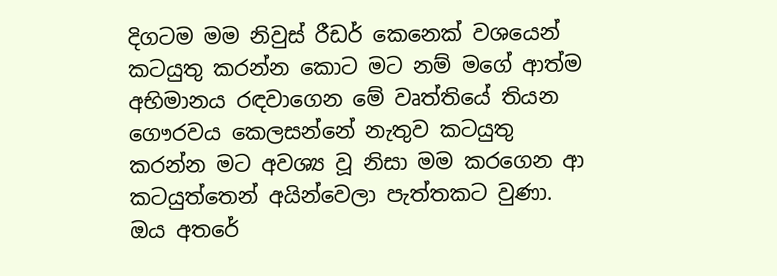දිගටම මම නිවුස් රීඩර් කෙනෙක් වශයෙන් කටයුතු කරන්න කොට මට නම් මගේ ආත්ම අභිමානය රඳවාගෙන මේ වෘත්තියේ තියන ගෞරවය කෙලසන්නේ නැතුව කටයුතු කරන්න මට අවශ්‍ය වූ නිසා මම කරගෙන ආ කටයුත්තෙන් අයින්වෙලා පැත්තකට වුණා. ඔය අතරේ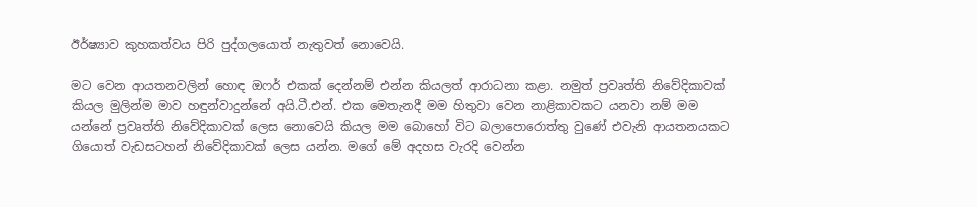ඊර්ෂ්‍යාව කුහකත්වය පිරි පුද්ගලයොත් නැතුවත් නොවෙයි.

මට වෙන ආයතනවලින් හොඳ ඔෆර් එකක් දෙන්නම් එන්න කියලත් ආරාධනා කළා. නමුත් ප්‍රවෘත්ති නිවේදිකාවක් කියල මුලින්ම මාව හඳුන්වාදුන්නේ අයි.ටී.එන්. එක මෙතැනදී මම හිතුවා වෙන නාළිකාවකට යනවා නම් මම යන්නේ ප්‍රවෘත්ති නිවේදිකාවක් ලෙස නොවෙයි කියල මම බොහෝ විට බලාපොරොත්තු වුණේ එවැනි ආයතනයකට ගියොත් වැඩසටහන් නිවේදිකාවක් ලෙස යන්න. මගේ මේ අදහස වැරදි වෙන්න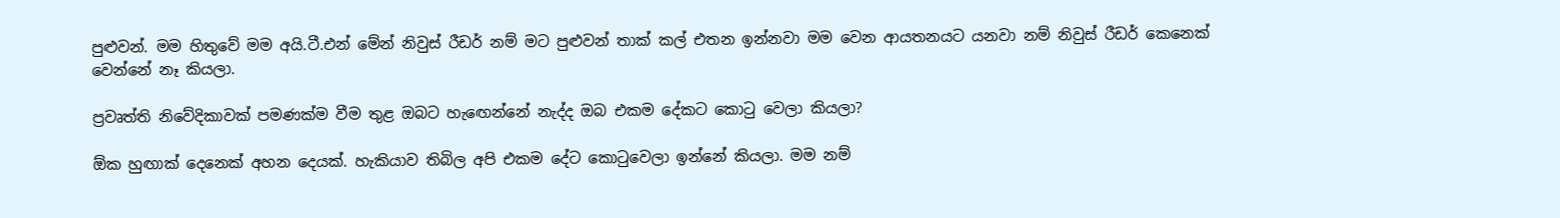පුළුවන්. මම හිතුවේ මම අයි.ටී.එන් මේන් නිවුස් රීඩර් නම් මට පුළුවන් තාක් කල් එතන ඉන්නවා මම වෙන ආයතනයට යනවා නම් නිවුස් රීඩර් කෙනෙක් වෙන්නේ නෑ කියලා.

ප්‍රවෘත්ති නිවේදිකාවක් පමණක්ම වීම තුළ ඔබට හැඟෙන්නේ නැද්ද ඔබ එකම දේකට කොටු වෙලා කියලා?

ඕක හුඟාක් දෙනෙක් අහන දෙයක්. හැකියාව තිබිල අපි එකම දේට කොටුවෙලා ඉන්නේ කියලා. මම නම්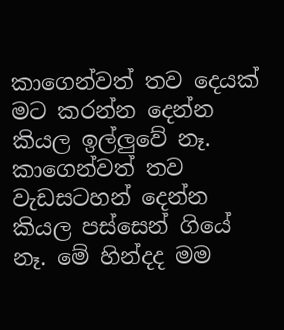කාගෙන්වත් තව දෙයක් මට කරන්න දෙන්න කියල ඉල්ලුවේ නෑ. කාගෙන්වත් තව වැඩසටහන් දෙන්න කියල පස්සෙන් ගියේ නෑ. මේ හින්දද මම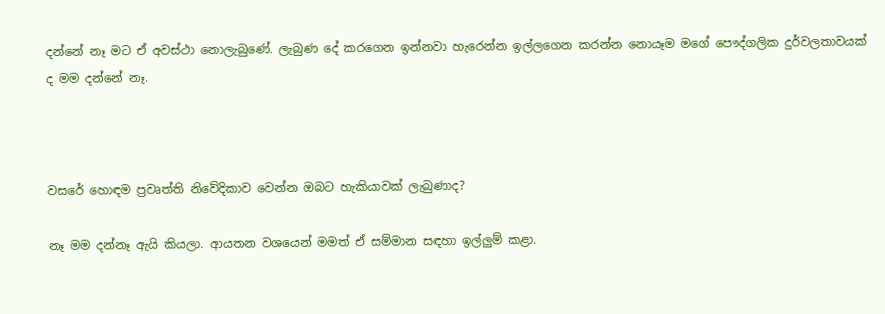දන්නේ නෑ මට ඒ අවස්ථා නොලැබුණේ. ලැබුණ දේ කරගෙන ඉන්නවා හැරෙන්න ඉල්ලගෙන කරන්න නොයෑම මගේ පෞද්ගලික දුර්වලතාවයක් ද මම දන්නේ නෑ.



වසරේ හොඳම ප්‍රවෘත්ති නිවේදිකාව වෙන්න ඔබට හැකියාවක් ලැබුණාද?

නෑ මම දන්නෑ ඇයි කියලා. ආයතන වශයෙන් මමත් ඒ සම්මාන සඳහා ඉල්ලුම් කළා.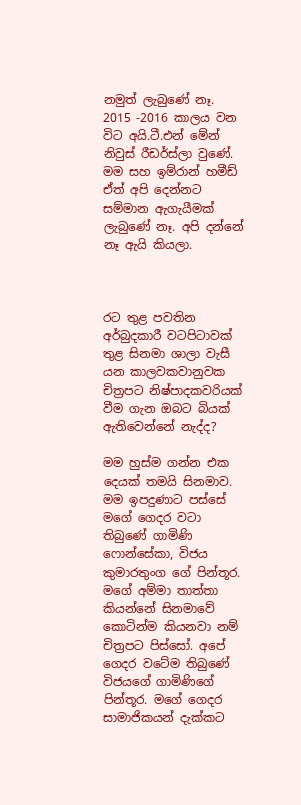නමුත් ලැබුණේ නෑ. 2015 -2016 කාලය වන විට අයි.ටී.එන් මේන් නිවුස් රීඩර්ස්ලා වුණේ. මම සහ ඉම්රාන් හමීඩ් ඒත් අපි දෙන්නට සම්මාන ඇගැයීමක් ලැබුණේ නෑ. අපි දන්නේ නෑ ඇයි කියලා.



රට තුළ පවතින අර්බුදකාරී වටපිටාවක් තුළ සිනමා ශාලා වැසී යන කාලවකවානුවක චිත්‍රපට නිෂ්පාදකවරියක් වීම ගැන ඔබට බියක් ඇතිවෙන්නේ නැද්ද?

මම හුස්ම ගන්න එක දෙයක් තමයි සිනමාව. මම ඉපදුණාට පස්සේ මගේ ගෙදර වටා තිබුණේ ගාමිණි ෆොන්සේකා, විජය කුමාරතුංග ගේ පින්තූර. මගේ අම්මා තාත්තා කියන්නේ සිනමාවේ කොටින්ම කියනවා නම් චිත්‍රපට පිස්සෝ. අපේ ගෙදර වටේම තිබුණේ විජයගේ ගාමිණිගේ පින්තූර. මගේ ගෙදර සාමාජිකයන් දැක්කට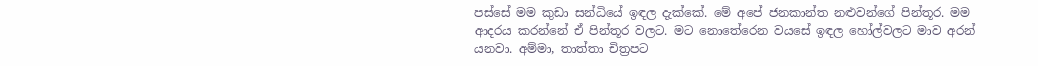පස්සේ මම කුඩා සන්ධියේ ඉඳල දැක්කේ. මේ අපේ ජනකාන්ත නළුවන්ගේ පින්තූර. මම ආදරය කරන්නේ ඒ පින්තූර වලට. මට නොතේරෙන වයසේ ඉඳල හෝල්වලට මාව අරන් යනවා. අම්මා, තාත්තා චිත්‍රපට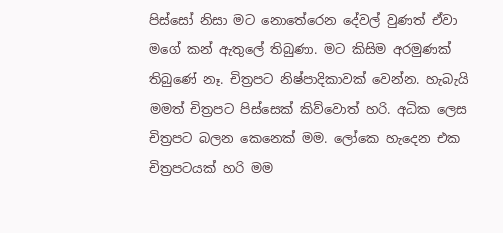පිස්සෝ නිසා මට නොතේරෙන දේවල් වුණත් ඒවා මගේ කන් ඇතුලේ තිබුණා. මට කිසිම අරමුණක් තිබුණේ නෑ. චිත්‍රපට නිෂ්පාදිකාවක් වෙන්න. හැබැයි මමත් චිත්‍රපට පිස්සෙක් කිව්වොත් හරි. අධික ලෙස චිත්‍රපට බලන කෙනෙක් මම. ලෝකෙ හැදෙන එක චිත්‍රපටයක් හරි මම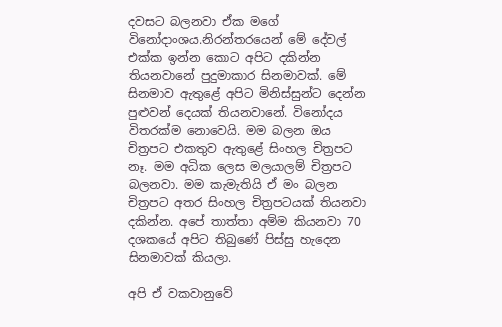දවසට බලනවා ඒක මගේ විනෝදාංශය.නිරන්තරයෙන් මේ දේවල් එක්ක ඉන්න කොට අපිට දකින්න තියනවානේ පුදුමාකාර සිනමාවක්. මේ සිනමාව ඇතුළේ අපිට මිනිස්සුන්ට දෙන්න පුළුවන් දෙයක් තියනවානේ. විනෝදය විතරක්ම නොවෙයි. මම බලන ඔය චිත්‍රපට එකතුව ඇතුළේ සිංහල චිත්‍රපට නෑ. මම අධික ලෙස මලයාලම් චිත්‍රපට බලනවා. මම කැමැතියි ඒ මං බලන චිත්‍රපට අතර සිංහල චිත්‍රපටයක් තියනවා දකින්න. අපේ තාත්තා අම්ම කියනවා 70 දශකයේ අපිට තිබුණේ පිස්සු හැදෙන සිනමාවක් කියලා.

අපි ඒ වකවානුවේ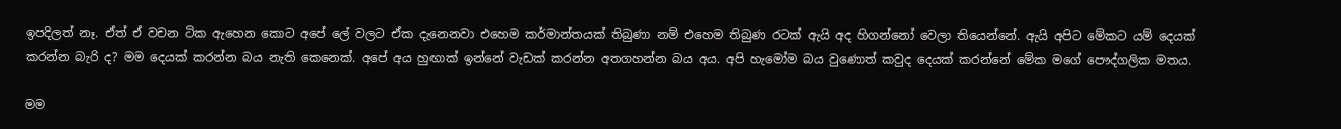ඉපදිලත් නෑ. ඒත් ඒ වචන ටික ඇහෙන කොට අපේ ලේ වලට ඒක දැනෙනවා එහෙම කර්මාන්තයක් තිබුණා නම් එහෙම තිබුණ රටක් ඇයි අද හිගන්නෝ වෙලා තියෙන්නේ. ඇයි අපිට මේකට යම් දෙයක් කරන්න බැරි ද? මම දෙයක් කරන්න බය නැති කෙනෙක්. අපේ අය හුඟාක් ඉන්නේ වැඩක් කරන්න අතගහන්න බය අය. අපි හැමෝම බය වුණොත් කවුද දෙයක් කරන්නේ මේක මගේ පෞද්ගලික මතය.

මම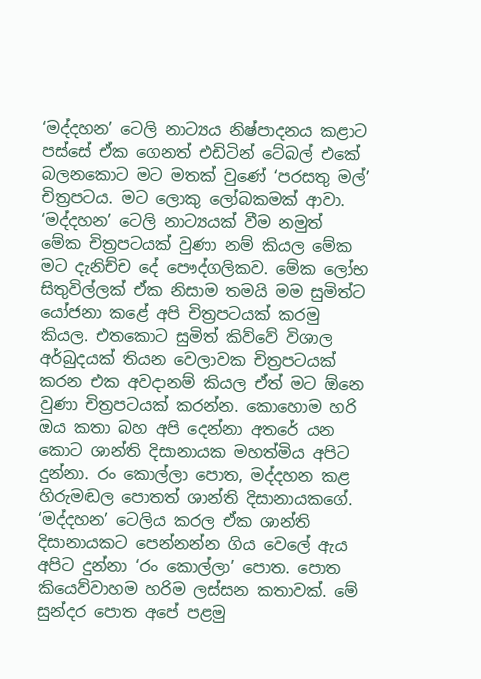‘මද්දහන’ ටෙලි නාට්‍යය නිෂ්පාදනය කළාට පස්සේ ඒක ගෙනත් එඩිටින් ටේබල් එකේ බලනකොට මට මතක් වුණේ ‘පරසතු මල්’ චිත්‍රපටය. මට ලොකු ලෝබකමක් ආවා. ‘මද්දහන’ ටෙලි නාට්‍යයක් වීම නමුත් මේක චිත්‍රපටයක් වුණා නම් කියල මේක මට දැනිච්ච දේ පෞද්ගලිකව. මේක ලෝභ සිතුවිල්ලක් ඒක නිසාම තමයි මම සුමිත්ට යෝජනා කළේ අපි චිත්‍රපටයක් කරමු කියල. එතකොට සුමිත් කිව්වේ විශාල අර්බුදයක් තියන වෙලාවක චිත්‍රපටයක් කරන එක අවදානම් කියල ඒත් මට ඕනෙ වුණා චිත්‍රපටයක් කරන්න. කොහොම හරි ඔය කතා බහ අපි දෙන්නා අතරේ යන කොට ශාන්ති දිසානායක මහත්මිය අපිට දුන්නා. රං කොල්ලා පොත, මද්දහන කළ හිරුමඬල පොතත් ශාන්ති දිසානායකගේ. ‘මද්දහන’ ටෙලිය කරල ඒක ශාන්ති දිසානායකට පෙන්නන්න ගිය වෙලේ ඇය අපිට දුන්නා ‘රං කොල්ලා’ පොත. පොත කියෙව්වාහම හරිම ලස්සන කතාවක්. මේ සුන්දර පොත අපේ පළමු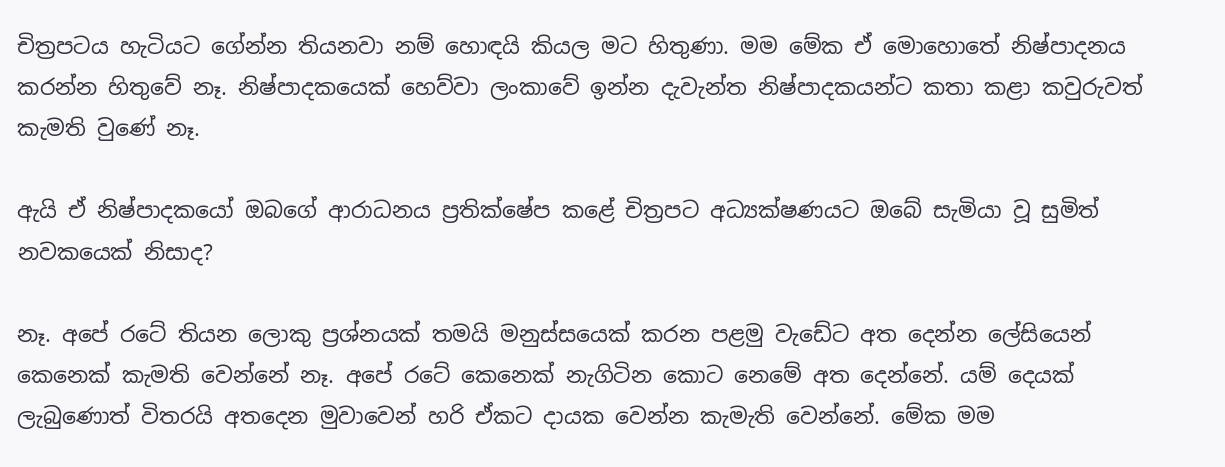චිත්‍රපටය හැටියට ගේන්න තියනවා නම් හොඳයි කියල මට හිතුණා. මම මේක ඒ මොහොතේ නිෂ්පාදනය කරන්න හිතුවේ නෑ. නිෂ්පාදකයෙක් හෙව්වා ලංකාවේ ඉන්න දැවැන්ත නිෂ්පාදකයන්ට කතා කළා කවුරුවත් කැමති වුණේ නෑ.

ඇයි ඒ නිෂ්පාදකයෝ ඔබගේ ආරාධනය ප්‍රතික්ෂේප කළේ චිත්‍රපට අධ්‍යක්ෂණයට ඔබේ සැමියා වූ සුමිත් නවකයෙක් නිසාද?

නෑ. අපේ රටේ තියන ලොකු ප්‍රශ්නයක් තමයි මනුස්සයෙක් කරන පළමු වැඩේට අත දෙන්න ලේසියෙන් කෙනෙක් කැමති වෙන්නේ නෑ. අපේ රටේ කෙනෙක් නැගිටින කොට නෙමේ අත දෙන්නේ. යම් දෙයක් ලැබුණොත් විතරයි අතදෙන මුවාවෙන් හරි ඒකට දායක වෙන්න කැමැති වෙන්නේ. මේක මම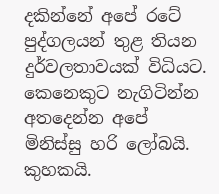දකින්නේ අපේ රටේ පුද්ගලයන් තුළ තියන දුර්වලතාවයක් විධියට. කෙනෙකුට නැගිටින්න අතදෙන්න අපේ මිනිස්සු හරි ලෝබයි. කුහකයි.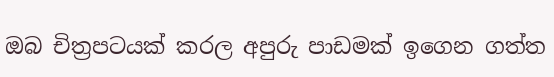ඔබ චිත්‍රපටයක් කරල අපුරු පාඩමක් ඉගෙන ගත්ත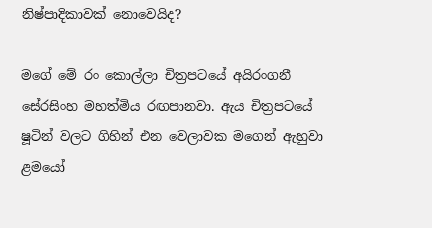නිෂ්පාදිකාවක් නොවෙයිද?

මගේ මේ රං කොල්ලා චිත්‍රපටයේ අයිරංගනී සේරසිංහ මහත්මිය රඟපානවා. ඇය චිත්‍රපටයේ ෂූටින් වලට ගිහින් එන වෙලාවක මගෙන් ඇහුවා ළමයෝ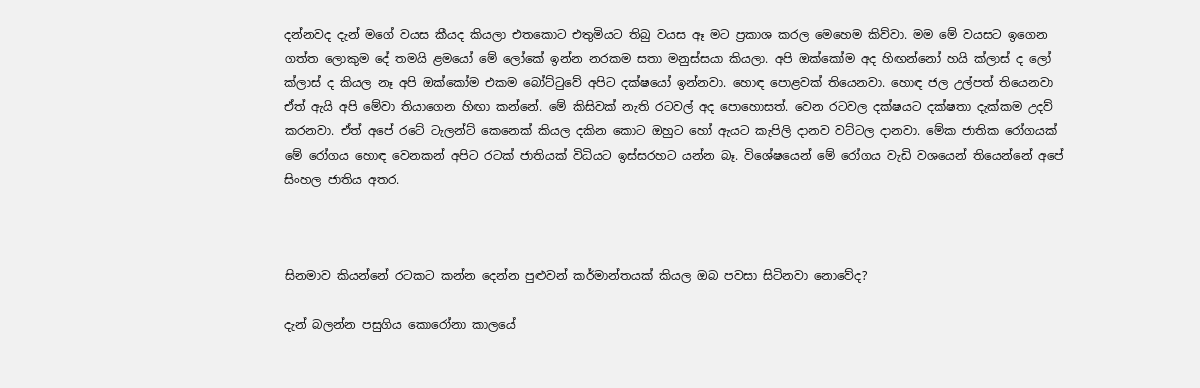දන්නවද දැන් මගේ වයස කීයද කියලා එතකොට එතුමියට තිබු වයස ඈ මට ප්‍රකාශ කරල මෙහෙම කිව්වා. මම මේ වයසට ඉගෙන ගත්ත ලොකුම දේ තමයි ළමයෝ මේ ලෝකේ ඉන්න නරකම සතා මනුස්සයා කියලා. අපි ඔක්කෝම අද හිඟන්නෝ හයි ක්ලාස් ද ලෝ ක්ලාස් ද කියල නෑ අපි ඔක්කෝම එකම බෝට්ටුවේ අපිට දක්ෂයෝ ඉන්නවා. හොඳ පොළවක් තියෙනවා. හොඳ ජල උල්පත් තියෙනවා ඒත් ඇයි අපි මේවා තියාගෙන හිඟා කන්නේ. මේ කිසිවක් නැති රටවල් අද පොහොසත්. වෙන රටවල දක්ෂයට දක්ෂතා දැක්කම උදව් කරනවා. ඒත් අපේ රටේ ටැලන්ට් කෙනෙක් කියල දකින කොට ඔහුට හෝ ඇයට කැපිලි දානව වට්ටල දානවා. මේක ජාතික රෝගයක් මේ රෝගය හොඳ වෙනකන් අපිට රටක් ජාතියක් විධියට ඉස්සරහට යන්න බෑ. විශේෂයෙන් මේ රෝගය වැඩි වශයෙන් තියෙන්නේ අපේ සිංහල ජාතිය අතර.



සිනමාව කියන්නේ රටකට කන්න දෙන්න පුළුවන් කර්මාන්තයක් කියල ඔබ පවසා සිටිනවා නොවේද?

දැන් බලන්න පසුගිය කොරෝනා කාලයේ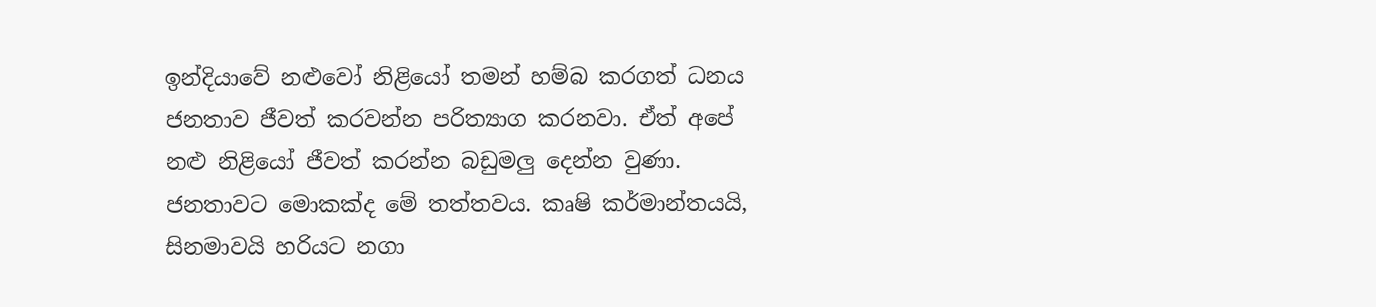ඉන්දියාවේ නළුවෝ නිළියෝ තමන් හම්බ කරගත් ධනය ජනතාව ජීවත් කරවන්න පරිත්‍යාග කරනවා. ඒත් අපේ නළු නිළියෝ ජීවත් කරන්න බඩුමලු දෙන්න වුණා. ජනතාවට මොකක්ද මේ තත්තවය. කෘෂි කර්මාන්තයයි, සිනමාවයි හරියට නගා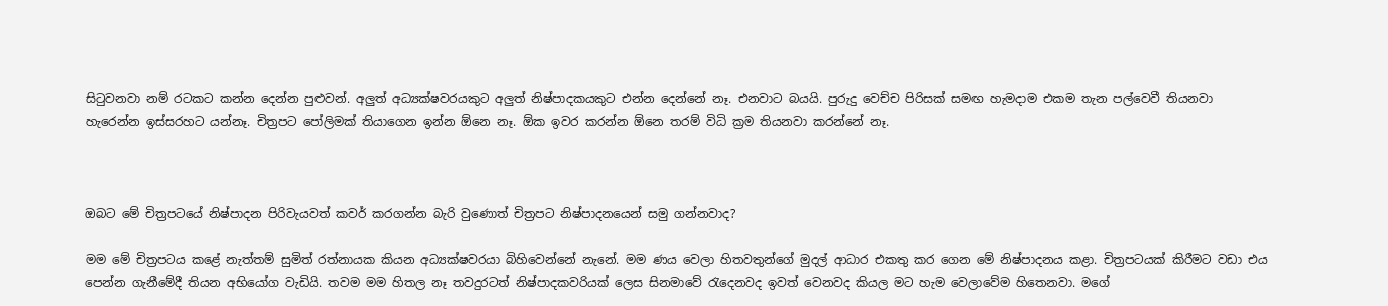සිටුවනවා නම් රටකට කන්න දෙන්න පුළුවන්. අලුත් අධ්‍යක්ෂවරයකුට අලුත් නිෂ්පාදකයකුට එන්න දෙන්නේ නෑ. එනවාට බයයි. පුරුදු වෙච්ච පිරිසක් සමඟ හැමදාම එකම තැන පල්වෙවී තියනවා හැරෙන්න ඉස්සරහට යන්නෑ. චිත්‍රපට පෝලිමක් තියාගෙන ඉන්න ඕනෙ නෑ. ඕක ඉවර කරන්න ඕනෙ තරම් විධි ක්‍රම තියනවා කරන්නේ නෑ.



ඔබට මේ චිත්‍රපටයේ නිෂ්පාදන පිරිවැයවත් කවර් කරගන්න බැරි වුණොත් චිත්‍රපට නිෂ්පාදනයෙන් සමු ගන්නවාද?

මම මේ චිත්‍රපටය කළේ නැත්තම් සුමිත් රත්නායක කියන අධ්‍යක්ෂවරයා බිහිවෙන්නේ නැනේ. මම ණය වෙලා හිතවතුන්ගේ මුදල් ආධාර එකතු කර ගෙන මේ නිෂ්පාදනය කළා. චිත්‍රපටයක් කිරීමට වඩා එය පෙන්න ගැනීමේදී තියන අභියෝග වැඩියි. තවම මම හිතල නෑ තවදුරටත් නිෂ්පාදකවරියක් ලෙස සිනමාවේ රැදෙනවද ඉවත් වෙනවද කියල මට හැම වෙලාවේම හිතෙනවා. මගේ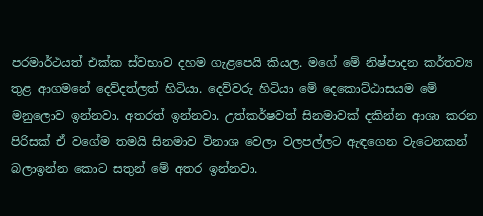පරමාර්ථයත් එක්ක ස්වභාව දහම ගැළපෙයි කියල. මගේ මේ නිෂ්පාදන කර්තව්‍ය තුළ ආගමනේ දෙව්දත්ලත් හිටියා. දෙව්වරු හිටියා මේ දෙකොට්ඨාසයම මේ මනුලොව ඉන්නවා. අතරත් ඉන්නවා. උත්කර්ෂවත් සිනමාවක් දකින්න ආශා කරන පිරිසක් ඒ වගේම තමයි සිනමාව විනාශ වෙලා වලපල්ලට ඇඳගෙන වැටෙනකන් බලාඉන්න කොට සතුන් මේ අතර ඉන්නවා.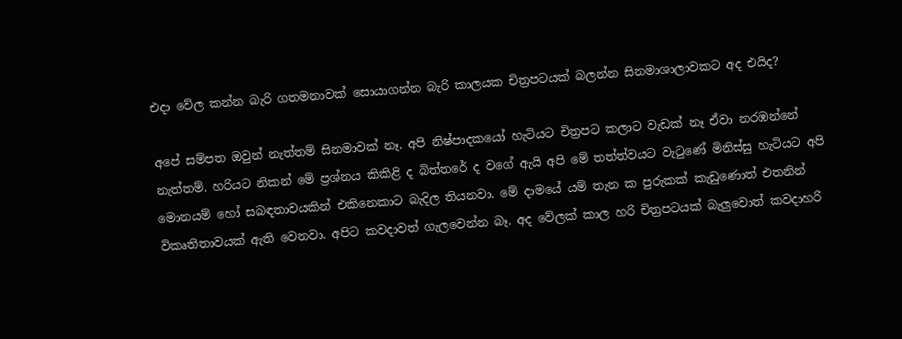එදා වේල කන්න බැරි ගතමනාවක් සොයාගන්න බැරි කාලයක චිත්‍රපටයක් බලන්න සිනමාශාලාවකට අද එයිද?

අපේ සම්පත ඔවුන් නැත්තම් සිනමාවක් නෑ. අපි නිෂ්පාදකයෝ හැටියට චිත්‍රපට කලාට වැඩක් නෑ ඒවා නරඹන්නේ නැත්තම්. හරියට නිකන් මේ ප්‍රශ්නය කිකිළි ද බිත්තරේ ද වගේ ඇයි අපි මේ තත්ත්වයට වැටුණේ මිනිස්සු හැටියට අපි මොනයම් හෝ සබඳතාවයකින් එකිනෙකාට බැදිල තියනවා. මේ දාමයේ යම් තැන ක පුරුකක් කැඩුණොත් එතනින් විකෘතිතාවයක් ඇති වෙනවා. අපිට කවදාවත් ගැලවෙන්න බෑ. අද වේලක් කාල හරි චිත්‍රපටයක් බැලුවොත් කවදාහරි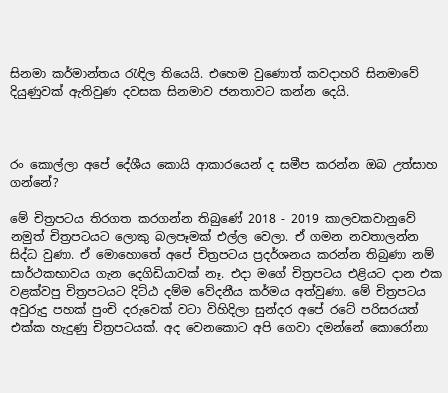සිනමා කර්මාන්තය රැඳිල තියෙයි. එහෙම වුණොත් කවදාහරි සිනමාවේ දියුණුවක් ඇතිවුණ දවසක සිනමාව ජනතාවට කන්න දෙයි.



රං කොල්ලා අපේ දේශීය කොයි ආකාරයෙන් ද සමීප කරන්න ඔබ උත්සාහ ගන්නේ?

මේ චිත්‍රපටය තිරගත කරගන්න තිබුණේ 2018 - 2019 කාලවකවානුවේ නමුත් චිත්‍රපටයට ලොකු බලපෑමක් එල්ල වෙලා. ඒ ගමන නවතාලන්න සිද්ධ වුණා. ඒ මොහොතේ අපේ චිත්‍රපටය ප්‍රදර්ශනය කරන්න තිබුණා නම් සාර්ථකභාවය ගැන දෙගිඩියාවක් නෑ. එදා මගේ චිත්‍රපටය එළියට දාන එක වළක්වපු චිත්‍රපටයට දිට්ඨ දම්ම වේදනීය කර්මය අත්වුණා. මේ චිත්‍රපටය අවුරුදු පහක් පුංචි දරුවෙක් වටා විහිදිලා සුන්දර අපේ රටේ පරිසරයත් එක්ක හැදුණු චිත්‍රපටයක්. අද වෙනකොට අපි ගෙවා දමන්නේ කොරෝනා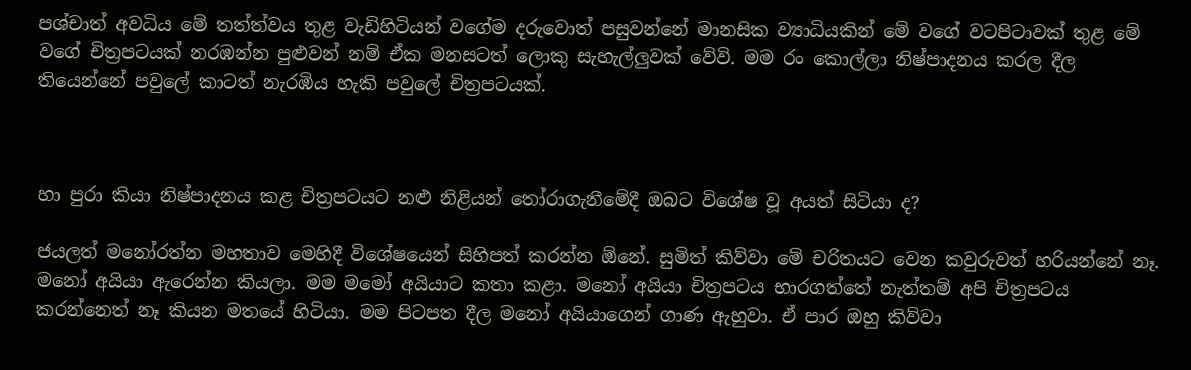පශ්චාත් අවධිය මේ තත්ත්වය තුළ වැඩිහිටියන් වගේම දරුවොත් පසුවන්නේ මානසික ව්‍යාධියකින් මේ වගේ වටපිටාවක් තුළ මේ වගේ චිත්‍රපටයක් නරඹන්න පුළුවන් නම් ඒක මනසටත් ලොකු සැහැල්ලුවක් වේවි. මම රං කොල්ලා නිෂ්පාදනය කරල දීල තියෙන්නේ පවුලේ කාටත් නැරඹිය හැකි පවුලේ චිත්‍රපටයක්.



හා පුරා කියා නිෂ්පාදනය කළ චිත්‍රපටයට නළු නිළියන් තෝරාගැනීමේදී ඔබට විශේෂ වූ අයත් සිටියා ද?

ජයලත් මනෝරත්න මහතාව මෙහිදී විශේෂයෙන් සිහිපත් කරන්න ඕනේ. සුමිත් කිව්වා මේ චරිතයට වෙන කවුරුවත් හරියන්නේ නෑ. මනෝ අයියා ඇරෙන්න කියලා. මම මමෝ අයියාට කතා කළා. මනෝ අයියා චිත්‍රපටය භාරගත්තේ නැත්තම් අපි චිත්‍රපටය කරන්නෙත් නෑ කියන මතයේ හිටියා. මම පිටපත දීල මනෝ අයියාගෙන් ගාණ ඇහුවා. ඒ පාර ඔහු කිව්වා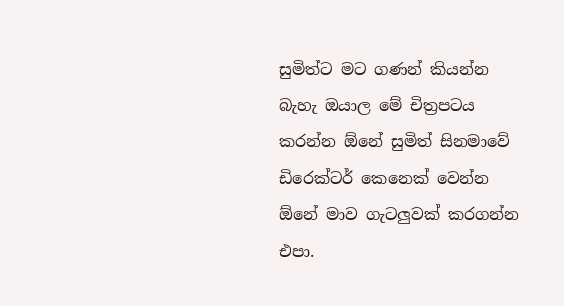සුමිත්ට මට ගණන් කියන්න බැහැ ඔයාල මේ චිත්‍රපටය කරන්න ඕනේ සුමිත් සිනමාවේ ඩිරෙක්ටර් කෙනෙක් වෙන්න ඕනේ මාව ගැටලුවක් කරගන්න එපා.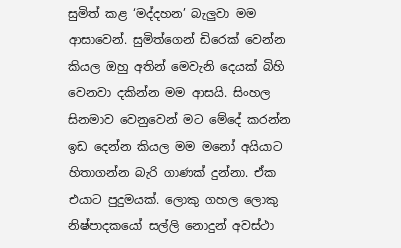සුමිත් කළ ‘මද්දහන’ බැලුවා මම ආසාවෙන්. සුමිත්ගෙන් ඩිරෙක් වෙන්න කියල ඔහු අතින් මෙවැනි දෙයක් බිහි වෙනවා දකින්න මම ආසයි. සිංහල සිනමාව වෙනුවෙන් මට මේදේ කරන්න ඉඩ දෙන්න කියල මම මනෝ අයියාට හිතාගන්න බැරි ගාණක් දුන්නා. ඒක එයාට පුදුමයක්. ලොකු ගහල ලොකු නිෂ්පාදකයෝ සල්ලි නොදුන් අවස්ථා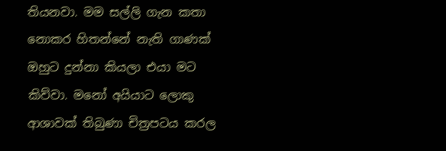තියනවා. මම සල්ලි ගැන කතා නොකර හිතන්නේ නැති ගාණක් ඔහුට දුන්නා කියලා එයා මට කිව්වා. මනෝ අයියාට ලොකු ආශාවක් තිබුණා චිත්‍රපටය කරල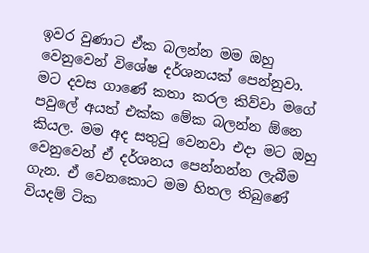ඉවර වුණාට ඒක බලන්න මම ඔහු වෙනුවෙන් විශේෂ දර්ශනයක් පෙන්නුවා. මට දවස ගාණේ කතා කරල කිව්වා මගේ පවුලේ අයත් එක්ක මේක බලන්න ඕනෙ කියල. මම අද සතුටු වෙනවා එදා මට ඔහු වෙනුවෙන් ඒ දර්ශනය පෙන්නන්න ලැබීම ගැන. ඒ වෙනකොට මම හිතල තිබුණේ වියදම් ටික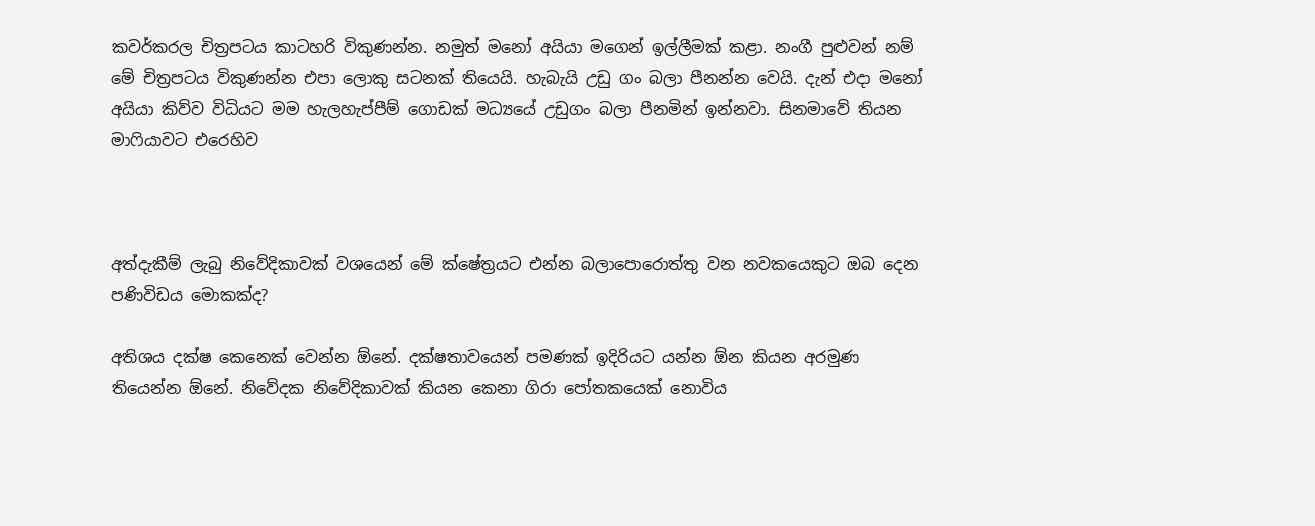කවර්කරල චිත්‍රපටය කාටහරි විකුණන්න. නමුත් මනෝ අයියා මගෙන් ඉල්ලීමක් කළා. නංගී පුළුවන් නම් මේ චිත්‍රපටය විකුණන්න එපා ලොකු සටනක් තියෙයි. හැබැයි උඩු ගං බලා පීනන්න වෙයි. දැන් එදා මනෝ අයියා කිව්ව විධියට මම හැලහැප්පීම් ගොඩක් මධ්‍යයේ උඩුගං බලා පීනමින් ඉන්නවා. සිනමාවේ තියන මාෆියාවට එරෙහිව



අත්දැකීම් ලැබු නිවේදිකාවක් වශයෙන් මේ ක්ෂේත්‍රයට එන්න බලාපොරොත්තු වන නවකයෙකුට ඔබ දෙන පණිවිඩය මොකක්ද?

අතිශය දක්ෂ කෙනෙක් වෙන්න ඕනේ. දක්ෂතාවයෙන් පමණක් ඉදිරියට යන්න ඕන කියන අරමුණ තියෙන්න ඕනේ. නිවේදක නිවේදිකාවක් කියන කෙනා ගිරා පෝතකයෙක් නොවිය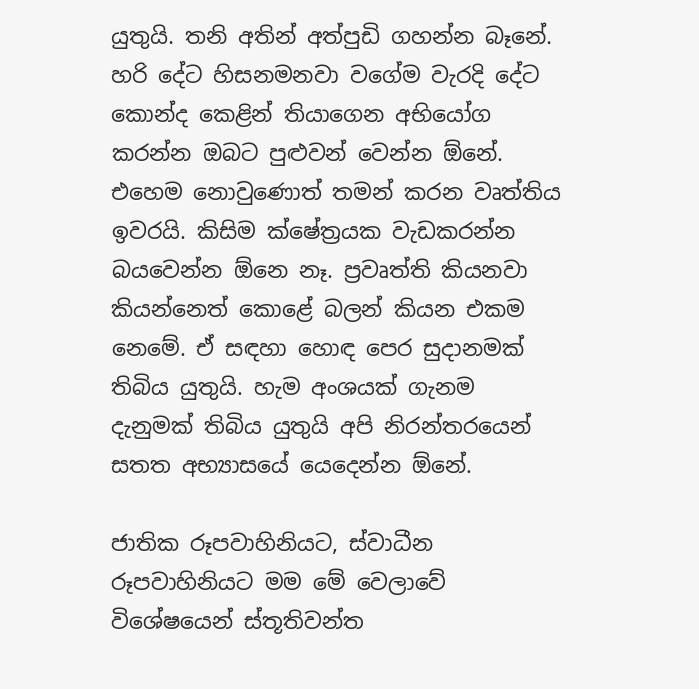යුතුයි. තනි අතින් අත්පුඩි ගහන්න බෑනේ. හරි දේට හිසනමනවා වගේම වැරදි දේට කොන්ද කෙළින් තියාගෙන අභියෝග කරන්න ඔබට පුළුවන් වෙන්න ඕනේ. එහෙම නොවුණොත් තමන් කරන වෘත්තිය ඉවරයි. කිසිම ක්ෂේත්‍රයක වැඩකරන්න බයවෙන්න ඕනෙ නෑ. ප්‍රවෘත්ති කියනවා කියන්නෙත් කොළේ බලන් කියන එකම නෙමේ. ඒ සඳහා හොඳ පෙර සුදානමක් තිබිය යුතුයි. හැම අංශයක් ගැනම දැනුමක් තිබිය යුතුයි අපි නිරන්තරයෙන් සතත අභ්‍යාසයේ යෙදෙන්න ඕනේ.

ජාතික රූපවාහිනියට, ස්වාධීන රූපවාහිනියට මම මේ වෙලාවේ විශේෂයෙන් ස්තූතිවන්ත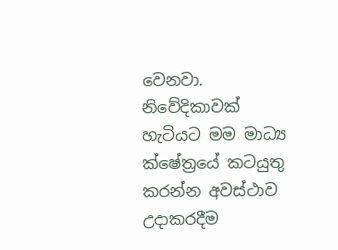වෙනවා. නිවේදිකාවක් හැටියට මම මාධ්‍ය ක්ෂේත්‍රයේ කටයුතු කරන්න අවස්ථාව උදාකරදීම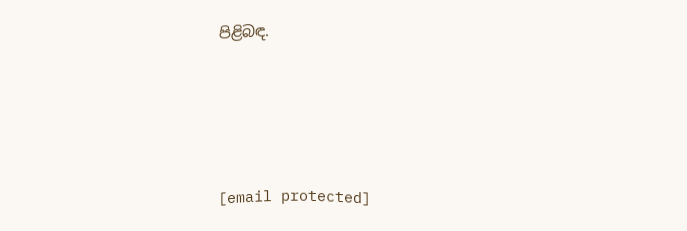පිළිබඳ.





[email protected]